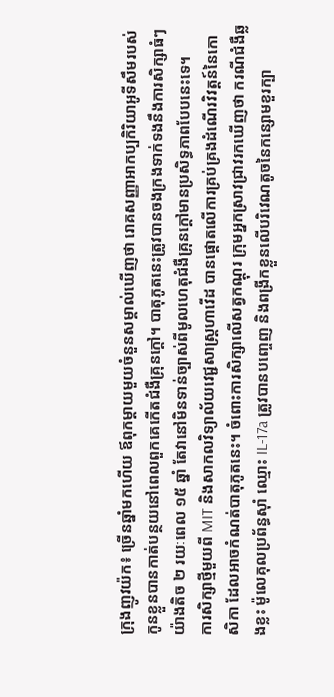ក្រុងញូវយ៉ក៖ ច្រើនឆ្នាំមកហើយ ឪពុកម្ដាយមួយចំនួនសម្គាល់ឃើញថា រោគសញ្ញាអាកប្បកិរិយាអូទីសឹមរបស់កូនខ្លួនបានកាត់បន្ថយនៅពេលពួកគេកើតជំងឺគ្រុនក្ដៅ។ បាតុភូតនេះត្រូវបានចងក្រងទាក់ទងនឹងការសិក្សាធំៗយ៉ាងតិច ២ រយៈពេល ១៥ ឆ្នាំ តែវានៅមិនទាន់ច្បាស់ពីមូលហេតុជំងឺគ្រុនក្ដៅមានប្រសិទ្ធភាពបែបនេះទេ។
ការសិក្សាថ្មីមួយពី MIT និងសាកលវិទ្យាល័យវេជ្ជសាស្ដ្រហាវើដ បានផ្ដោតលើការគ្រប់គ្រងដំណើរវិវត្ដន៍នៃកោសិកា ដែលអាចកំណត់បាតុភូតនេះ។ ចំពោះការសិក្សាលើសត្វកណ្ដុរ ក្រុមអ្នកស្រាវជ្រាវរកឃើញថា ករណីជំងឺឆ្លងខ្លះ ម៉ូលេគុលប្រព័ន្ធស៊ាំ ឈ្មោះ IL-17a ត្រូវបានបញ្ចេញ និងពង្រីកខ្លួនលើបរិវេណតូចនៃកន្សោមខួរក្បា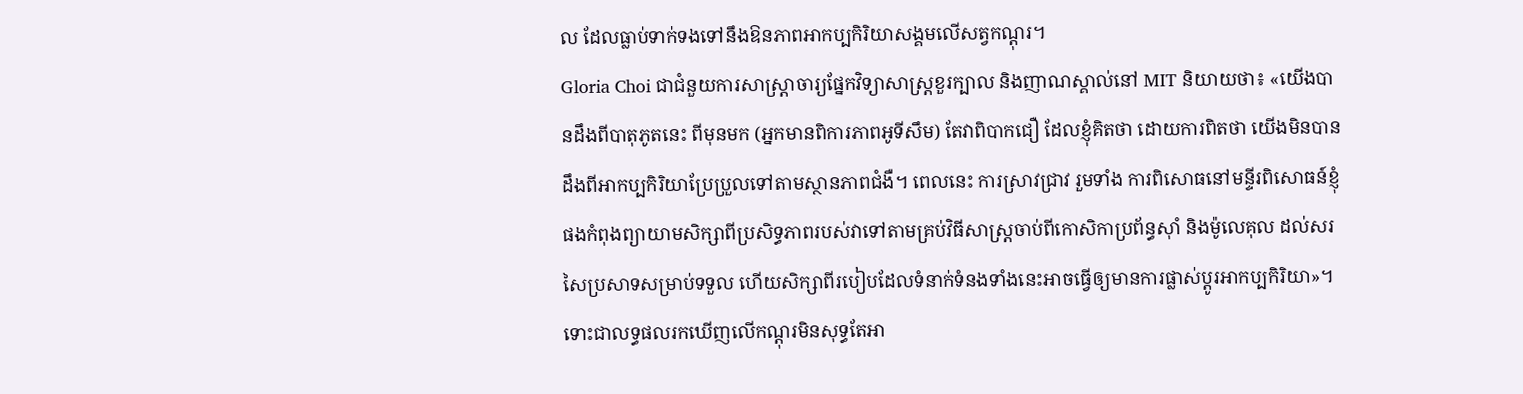ល ដែលធ្លាប់ទាក់ទងទៅនឹងឱនភាពអាកប្បកិរិយាសង្គមលើសត្វកណ្ដុរ។
Gloria Choi ជាជំនួយការសាស្ដ្រាចារ្យផ្នែកវិទ្យាសាស្ដ្រខួរក្បាល និងញាណស្គាល់នៅ MIT និយាយថា៖ «យើងបានដឹងពីបាតុភូតនេះ ពីមុនមក (អ្នកមានពិការភាពអូទីសឹម) តែវាពិបាកជឿ ដែលខ្ញុំគិតថា ដោយការពិតថា យើងមិនបានដឹងពីអាកប្បកិរិយាប្រែប្រួលទៅតាមស្ថានភាពជំងឺ។ ពេលនេះ ការស្រាវជ្រាវ រួមទាំង ការពិសោធនៅមន្ទីរពិសោធន៍ខ្ញុំផងកំពុងព្យាយាមសិក្សាពីប្រសិទ្ធភាពរបស់វាទៅតាមគ្រប់វិធីសាស្ដ្រចាប់ពីកោសិកាប្រព័ន្ធស៊ាំ និងម៉ូលេគុល ដល់សរសៃប្រសាទសម្រាប់ទទួល ហើយសិក្សាពីរបៀបដែលទំនាក់ទំនងទាំងនេះអាចធ្វើឲ្យមានការផ្លាស់ប្ដូរអាកប្បកិរិយា»។
ទោះជាលទ្ធផលរកឃើញលើកណ្ដុរមិនសុទ្ធតែអា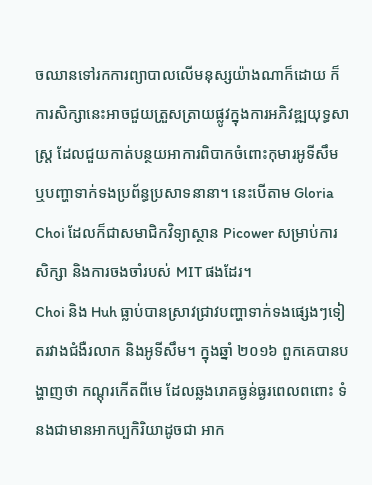ចឈានទៅរកការព្យាបាលលើមនុស្សយ៉ាងណាក៏ដោយ ក៏ការសិក្សានេះអាចជួយត្រួសត្រាយផ្លូវក្នុងការអភិវឌ្ឍយុទ្ធសាស្ដ្រ ដែលជួយកាត់បន្ថយអាការពិបាកចំពោះកុមារអូទីសឹម ឬបញ្ហាទាក់ទងប្រព័ន្ធប្រសាទនានា។ នេះបើតាម Gloria Choi ដែលក៏ជាសមាជិកវិទ្យាស្ថាន Picower សម្រាប់ការសិក្សា និងការចងចាំរបស់ MIT ផងដែរ។
Choi និង Huh ធ្លាប់បានស្រាវជ្រាវបញ្ហាទាក់ទងផ្សេងៗទៀតរវាងជំងឺរលាក និងអូទីសឹម។ ក្នុងឆ្នាំ ២០១៦ ពួកគេបានបង្ហាញថា កណ្ដុរកើតពីមេ ដែលឆ្លងរោគធ្ងន់ធ្ងរពេលពពោះ ទំនងជាមានអាកប្បកិរិយាដូចជា អាក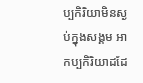ប្បកិរិយាមិនស្ងប់ក្នុងសង្គម អាកប្បកិរិយាដដែ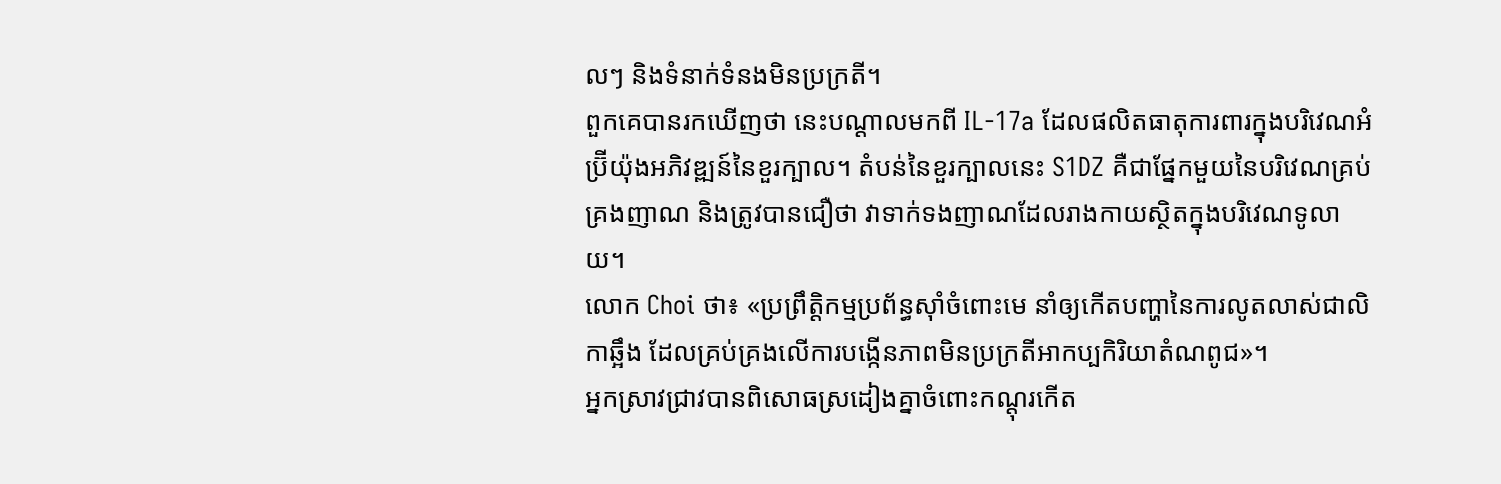លៗ និងទំនាក់ទំនងមិនប្រក្រតី។
ពួកគេបានរកឃើញថា នេះបណ្ដាលមកពី IL-17a ដែលផលិតធាតុការពារក្នុងបរិវេណអំប្រ៊ីយ៉ុងអភិវឌ្ឍន៍នៃខួរក្បាល។ តំបន់នៃខួរក្បាលនេះ S1DZ គឺជាផ្នែកមួយនៃបរិវេណគ្រប់គ្រងញាណ និងត្រូវបានជឿថា វាទាក់ទងញាណដែលរាងកាយស្ថិតក្នុងបរិវេណទូលាយ។
លោក Choi ថា៖ «ប្រព្រឹត្ដិកម្មប្រព័ន្ធស៊ាំចំពោះមេ នាំឲ្យកើតបញ្ហានៃការលូតលាស់ជាលិកាឆ្អឹង ដែលគ្រប់គ្រងលើការបង្កើនភាពមិនប្រក្រតីអាកប្បកិរិយាតំណពូជ»។
អ្នកស្រាវជ្រាវបានពិសោធស្រដៀងគ្នាចំពោះកណ្ដុរកើត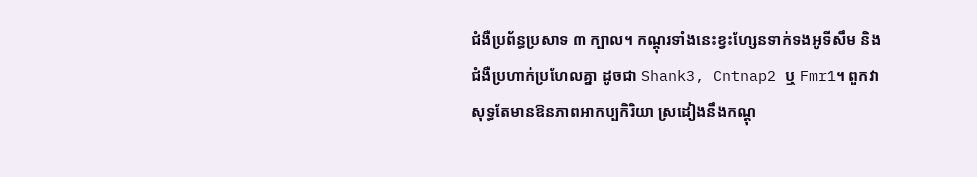ជំងឺប្រព័ន្ធប្រសាទ ៣ ក្បាល។ កណ្ដុរទាំងនេះខ្វះហ្សែនទាក់ទងអូទីសឹម និងជំងឺប្រហាក់ប្រហែលគ្នា ដូចជា Shank3, Cntnap2 ឬ Fmr1។ ពួកវាសុទ្ធតែមានឱនភាពអាកប្បកិរិយា ស្រដៀងនឹងកណ្ដុ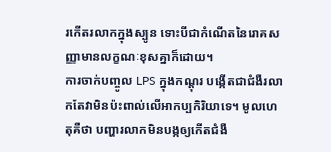រកើតរលាកក្នុងស្បូន ទោះបីជាកំណើតនៃរោគសញ្ញាមានលក្ខណៈខុសគ្នាក៏ដោយ។
ការចាក់បញ្ចូល LPS ក្នុងកណ្ដុរ បង្កើតជាជំងឺរលាកតែវាមិនប៉ះពាល់លើអាកប្បកិរិយាទេ។ មូលហេតុគឺថា បញ្ហារលាកមិនបង្កឲ្យកើតជំងឺ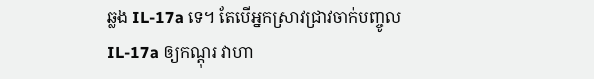ឆ្លង IL-17a ទេ។ តែបើអ្នកស្រាវជ្រាវចាក់បញ្ចូល IL-17a ឲ្យកណ្ដុរ វាហា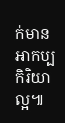ក់មានអាកប្បកិរិយាល្អ៕